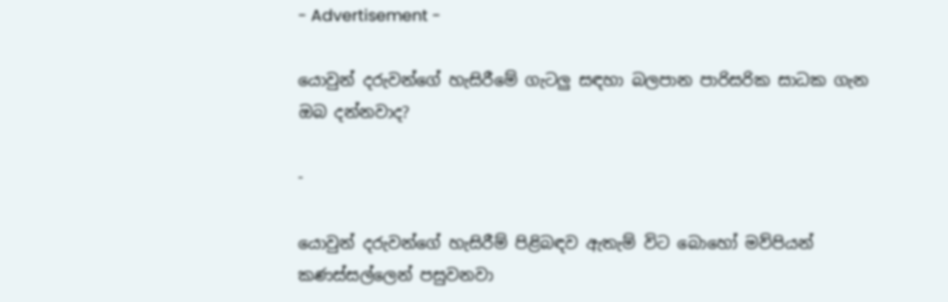- Advertisement -

යොවුන් දරුවන්ගේ හැසිරීමේ ගැටලු සඳහා බලපාන පාරිසරික සාධක ගැන ඔබ දන්නවාද?

-

යොවුන් දරුවන්ගේ හැසිරීම් පිළිබඳව ඇතැම් විට බොහෝ මව්පියන් කණස්සල්ලෙන් පසුවනවා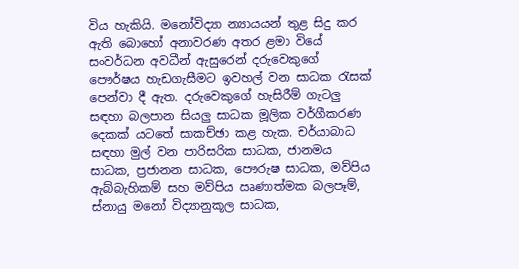විය හැකියි. මනෝවිද්‍යා න්‍යායයන් තුළ සිදු කර ඇති බොහෝ අනාවරණ අතර ළමා වියේ සංවර්ධන අවධීන් ඇසුරෙන් දරුවෙකුගේ පෞර්ෂය හැඩගැසීම‍ට ඉවහල් වන සාධක රැසක් පෙන්වා දී ඇත. දරුවෙකුගේ හැසිරීම් ගැටලු සඳහා බලපාන සියලු සාධක මූලික වර්ගීකරණ දෙකක් යටතේ සාකච්ඡා කළ හැක. චර්යාබාධ සඳහා මුල් වන පාරිසරික සාධක, ජානමය සාධක, ප්‍රජානන සාධක, පෞරුෂ සාධක, මව්පිය ඇබ්බැහිකම් සහ මව්පිය ඍණාත්මක බලපෑම්, ස්නායු මනෝ විද්‍යානුකූල සාධක,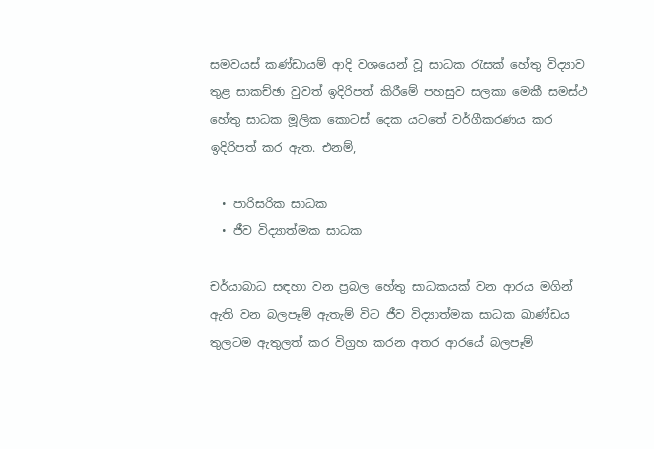සමවයස් කණ්ඩායම් ආදි වශයෙන් වූ සාධක රැසක් හේතු විද්‍යාව තුළ සාකච්ඡා වුවත් ඉදිරිපත් කිරීමේ පහසුව සලකා මෙකී සමස්ථ හේතු සාධක මූලික කොටස් දෙක යටතේ වර්ගීකරණය කර ඉදිරිපත් කර ඇත. එනම්,

  • පාරිසරික සාධක
  • ජීව විද්‍යාත්මක සාධක

චර්යාබාධ සඳහා වන ප්‍රබල හේතු සාධකයක් වන ආරය මගින් ඇති වන බලපෑම් ඇතැම් විට ජීව විද්‍යාත්මක සාධක ඛාණ්ඩය තුලටම ඇතුලත් කර විග්‍රහ කරන අතර ආරයේ බලපෑම්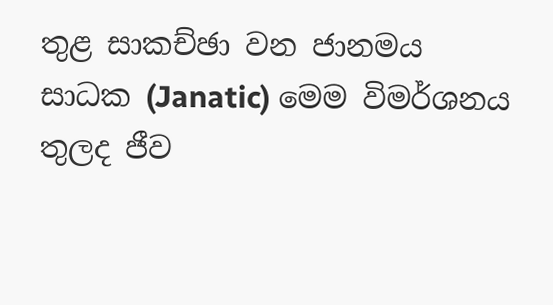තුළ සාකච්ඡා වන ජානමය සාධක (Janatic) මෙම විමර්ශනය තුලද ජීව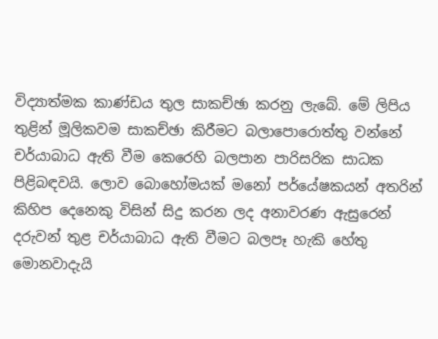විද්‍යාත්මක කාණ්ඩය තුල සාකච්ඡා කරනු ලැබේ. මේ ලිපිය තුළින් මූලිකවම සාකච්ඡා කිරීමට බලාපොරොත්තු වන්නේ චර්යාබාධ ඇති වීම කෙරෙහි බලපාන පාරිසරික සාධක පිළිබඳවයි. ලොව බොහෝමයක් මනෝ පර්යේෂකයන් අතරින් කිහිප දෙනෙකු විසින් සිදු කරන ලද අනාවරණ ඇසුරෙන් දරුවන් තුළ චර්යාබාධ ඇති වීමට බලපෑ හැකි හේතු මොනවාදැයි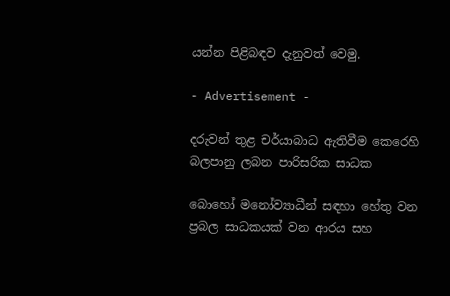යන්න පිළිබඳව දැනුවත් වෙමු.

- Advertisement -

දරුවන් තුළ චර්යාබාධ ඇතිවීම කෙරෙහි බලපානු ලබන පාරිසරික සාධක

බොහෝ මනෝව්‍යාධීන් සඳහා හේතු වන ප්‍රබල සාධකයක් වන ආරය සහ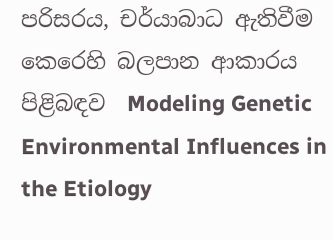පරිසරය, චර්යාබාධ ඇතිවීම කෙරෙහි බලපාන ආකාරය පිළිබඳව  Modeling Genetic Environmental Influences in the Etiology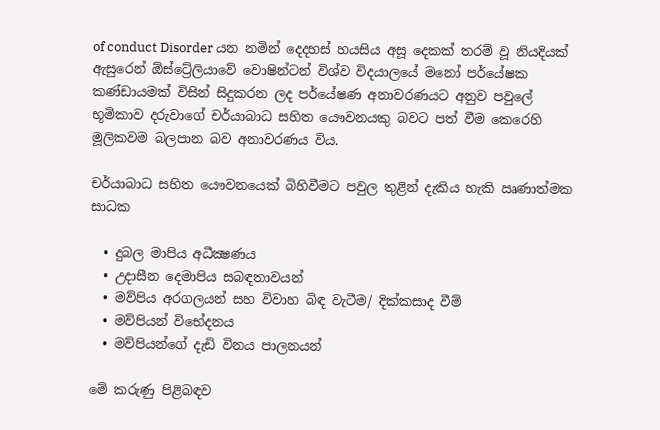of conduct Disorder යන නමින් දෙදහස් හයසිය අසූ දෙකක් තරම් වූ නියදියක් ඇසුරෙන් ඕස්ට්‍රේලියාවේ වොෂින්ටන් විශ්ව විදයාලයේ මනෝ පර්යේෂක කණ්ඩායමක් විසින් සිදුකරන ලද පර්යේෂණ අනාවරණයට අනුව පවුලේ භූමිකාව දරුවාගේ චර්යාබාධ සහිත යෞවනයකු බවට පත් වීම කෙරෙහි මූලිකවම බලපාන බව අනාවරණය විය.

චර්යාබාධ සහිත යෞවන‍යෙක් බිහිවීමට පවුල තුළින් දැකිය හැකි ඍණාත්මක සාධක

  • දුබල මාපිය අධීක්‍ෂණය
  • උදාසීන දෙමාපිය සබඳතාවයන්
  • මව්පිය අරගලයන් සහ විවාහ බිඳ වැටීම/ දික්කසාද වීම්
  • මව්පියන් විභේදනය
  • මව්පියන්ගේ දැඩි විනය පාලනයන්

මේ කරුණු පිළිබඳව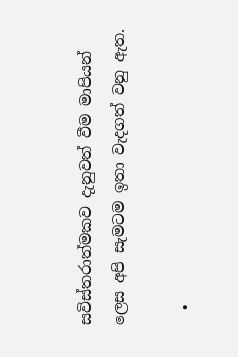සවිස්තරාත්මකව දැනුවත් වීම මාපියන් ලෙස අපි සැමටම ඉතා වැදගත් වනු ඇත.

  •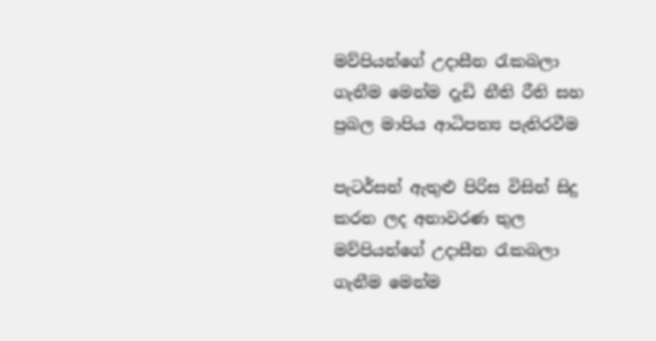මව්පියන්ගේ උදාසීන රැකබලා ගැනීම මෙන්ම දැඩි නීති රීති සහ ප්‍රබල මාපිය ආධිපත්‍ය පැතිරවීම ‍

පැටර්සන් ඇතුළු පිරිස විසින් සිදු කරන ලද අනාවරණ තුල මව්පියන්ගේ උදාසීන රැකබලා ගැනීම මෙන්ම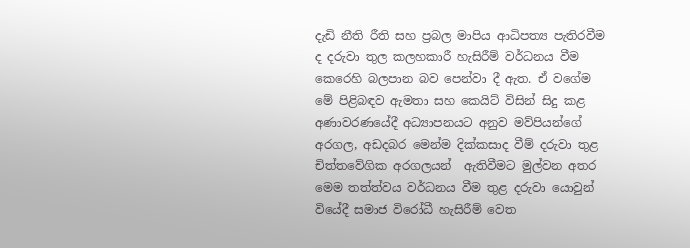දැඩි නීති රීති සහ ප්‍රබල මාපිය ආධිපත්‍ය පැතිරවීම ද දරුවා තුල කලහකාරී හැසිරීම් වර්ධනය වීම කෙරෙහි බලපාන බව පෙන්වා දී ඇත. ඒ වගේම මේ පිළිබඳව ඇමතා සහ කෙයිට් විසින් සිදු කළ අණාවරණයේදී අධ්‍යාපනයට අනුව මව්පියන්ගේ අරගල, අඩදබර මෙන්ම දික්කසාද වීම් දරුවා තුළ චිත්තවේගික අරගලයන්  ඇතිවීමට මුල්වන අතර මෙම තත්ත්වය වර්ධනය වීම තුළ දරුවා යොවුන් වියේදී සමාජ විරෝධී හැසිරීම් වෙත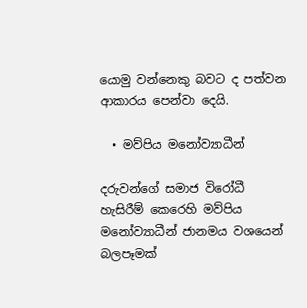යොමු වන්නෙකු බවට ද පත්වන ආකාරය පෙන්වා දෙයි.

  • මව්පිය මනෝව්‍යාධීන්

දරුවන්ගේ සමාජ විරෝධී හැසිරීම් කෙරෙහි මව්පිය මනෝව්‍යාධීන් ජානමය වශයෙන් බලපෑමක්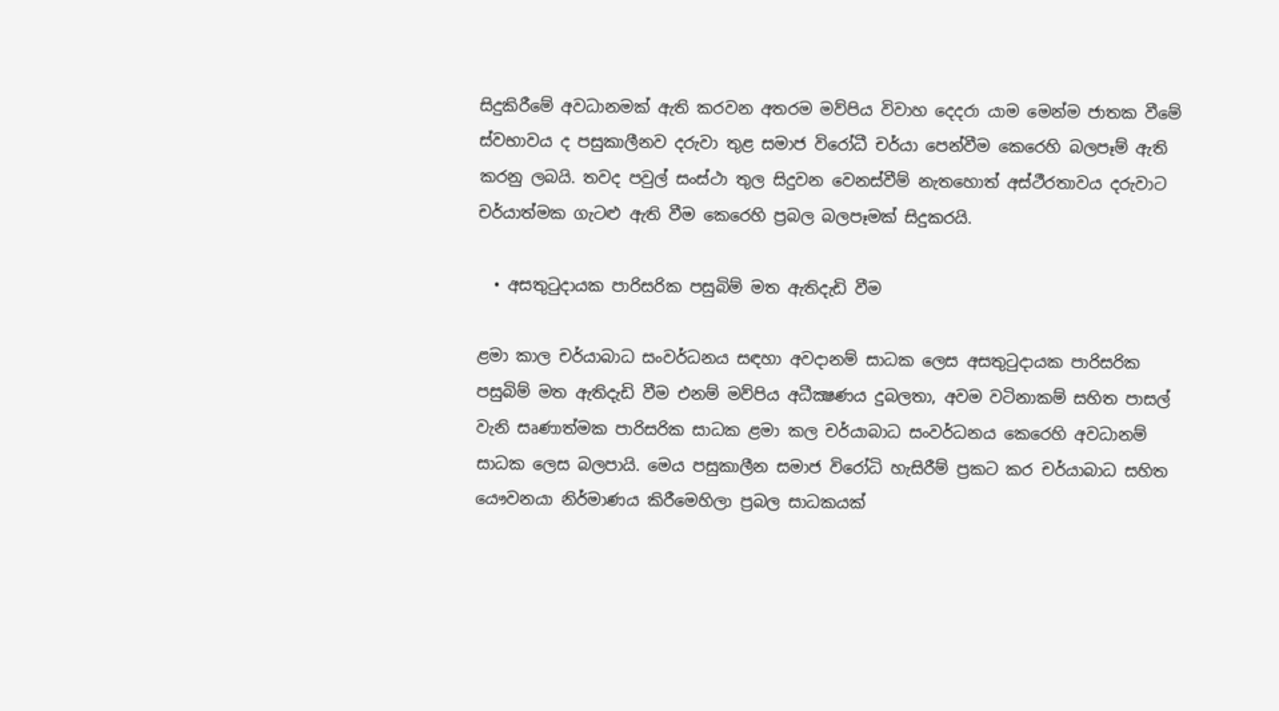සිදුකිරීමේ අවධානමක් ඇති කරවන අතරම මව්පිය විවාහ දෙදරා යාම මෙන්ම ජාතක වීමේ ස්වභාවය ද පසුකාලීනව දරුවා තුළ සමාජ විරෝධී චර්යා පෙන්වීම කෙරෙහි බලපෑම් ඇති කරනු ලබයි. තවද පවුල් සංස්ථා තුල සිදුවන වෙනස්වීම් නැතහොත් අස්ථීරතාවය දරුවාට චර්යාත්මක ගැටළු ඇති වීම කෙරෙහි ප්‍රබල බලපෑමක් සිදුකරයි.

  • අසතුටුදායක පාරිසරික පසුබිම් මත ඇතිදැඩි වීම

ළමා කාල චර්යාබාධ සංවර්ධනය සඳහා අවදානම් සාධක ලෙස අසතුටුදායක පාරිසරික පසුබිම් මත ඇතිදැඩි වීම එනම් මව්පිය අධීක්‍ෂණය දුබලතා, අවම වටිනාකම් සහිත පාසල් වැනි සෘණාත්මක පාරිසරික සාධක ළමා කල චර්යාබාධ සංවර්ධනය කෙරෙහි අවධානම් සාධක ලෙස බලපායි. මෙය පසුකාලීන සමාජ විරෝධි හැසිරීම් ප්‍රකට කර චර්යාබාධ සහිත යෞවනයා නිර්මාණය කිරීමෙහිලා ප්‍රබල සාධකයක්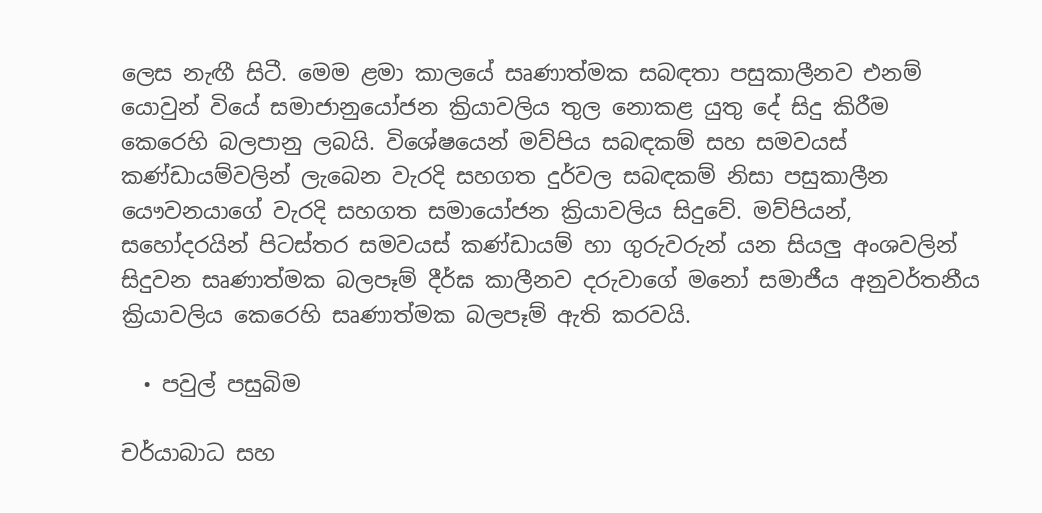ලෙස නැඟී සිටී. මෙම ළමා කාලයේ සෘණාත්මක සබඳතා පසුකාලීනව එනම් යොවුන් වියේ සමාජානුයෝජන ක්‍රියාවලිය තුල නොකළ යුතු දේ සිදු කිරීම කෙරෙහි බලපානු ලබයි. විශේෂයෙන් මව්පිය සබඳකම් සහ සමවයස් කණ්ඩායම්වලින් ලැබෙන වැරදි සහගත දුර්වල සබඳකම් නිසා පසුකාලීන යෞවනයාගේ වැරදි සහගත සමායෝජන ක්‍රියාවලිය සිදුවේ. මව්පියන්, සහෝදරයින් පිටස්තර සමවයස් කණ්ඩායම් හා ගුරුවරුන් යන සියලු අංශවලින් සිදුවන සෘණාත්මක බලපෑම් දීර්ඝ කාලීනව දරුවාගේ මනෝ සමාජීය අනුවර්තනීය ක්‍රියාවලිය කෙරෙහි සෘණාත්මක බලපෑම් ඇති කරවයි.

  • පවුල් පසුබිම

චර්යාබාධ සහ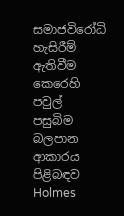සමාජවිරෝධි හැසිරීම් ඇතිවීම කෙරෙහි පවුල් පසුබිම බලපාන ආකාරය පිළිබඳව Holmes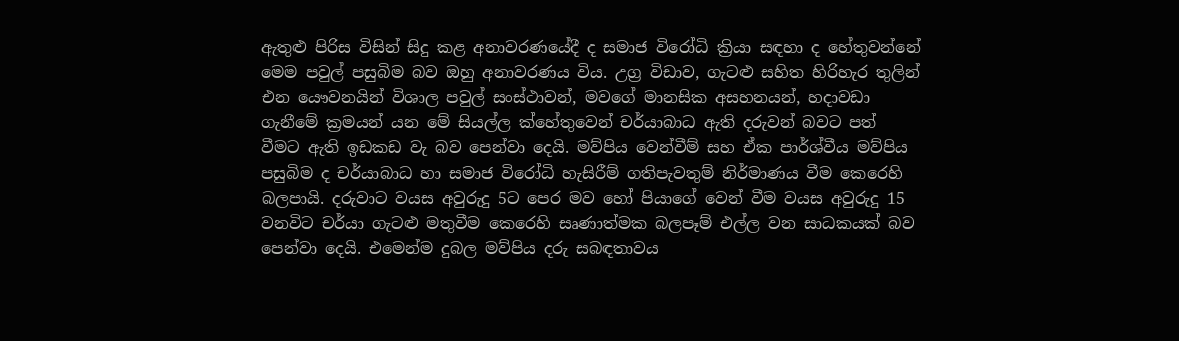ඇතුළු පිරිස විසින් සිදු කළ අනාවරණයේදී ද සමාජ විරෝධි ක්‍රියා සඳහා ද හේතුවන්නේ මෙම පවුල් පසුබිම බව ඔහු අනාවරණය විය. උග්‍ර විඩාව, ගැටළු සහිත හිරිහැර තුලින් එන යෞවනයින් විශාල පවුල් සංස්ථාවන්, මවගේ මානසික අසහනයන්, හදාවඩා ගැනීමේ ක්‍රමයන් යන මේ සියල්ල ක්‍හේතුවෙන් චර්යාබාධ ඇති දරුවන් බවට පත් වීමට ඇති ඉඩකඩ වැ බව පෙන්වා දෙයි. මව්පිය වෙන්වීම් සහ ඒක පාර්ශ්වීය මව්පිය පසුබිම ද චර්යාබාධ හා සමාජ විරෝධි හැසිරීම් ගතිපැවතුම් නිර්මාණය වීම කෙරෙහි බලපායි. දරුවාට වයස අවුරුදු 5ට පෙර මව හෝ පියාගේ වෙන් වීම වයස අවුරුදු 15 වනවිට චර්යා ගැටළු මතුවීම කෙරෙහි සෘණාත්මක බලපෑම් එල්ල වන සාධකයක් බව පෙන්වා දෙයි. එමෙන්ම දුබල මව්පිය දරු සබඳතාවය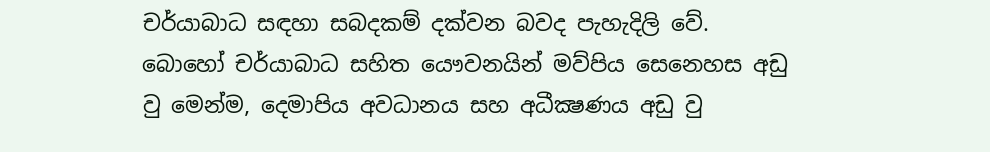චර්යාබාධ සඳහා සබදකම් දක්වන බවද පැහැදිලි වේ. බොහෝ චර්යාබාධ සහිත යෞවනයින් මව්පිය සෙනෙහස අඩු වු මෙන්ම, දෙමාපිය අවධානය සහ අධීක්‍ෂණය අඩු වු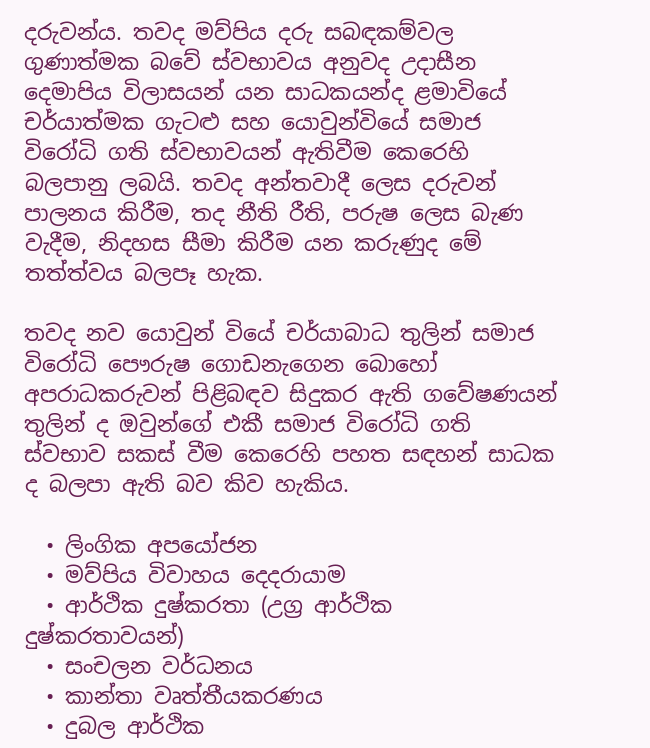දරුවන්ය. තවද මව්පිය දරු සබඳකම්වල ගුණාත්මක බවේ ස්වභාවය අනුවද උදාසීන දෙමාපිය විලාසයන් යන සාධකයන්ද ළමාවියේ චර්යාත්මක ගැටළු සහ යොවුන්වියේ සමාජ විරෝධි ගති ස්වභාවයන් ඇතිවීම කෙරෙහි බලපානු ලබයි. තවද අන්තවාදී ලෙස දරුවන් පාලනය කිරීම, තද නීති රීති, පරුෂ ලෙස බැණ වැදීම, නිදහස සීමා කිරීම යන කරුණුද මේ තත්ත්වය බලපෑ හැක.

තවද නව යොවුන් වියේ චර්යාබාධ තුලින් සමාජ විරෝධි පෞරුෂ ගොඩනැගෙන බොහෝ අපරාධකරුවන් පිළිබඳව සිදුකර ඇති ගවේෂණයන් තුලින් ද ඔවුන්ගේ එකී සමාජ විරෝධි ගති ස්වභාව සකස් වීම කෙරෙහි පහත සඳහන් සාධක ද බලපා ඇති බව කිව හැකිය.

  • ලිංගික අපයෝජන
  • මව්පිය විවාහය දෙදරායාම
  • ආර්ථික දුෂ්කරතා (උග්‍ර ආර්ථික දුෂ්කරතාවයන්)
  • සංචලන වර්ධනය
  • කාන්තා වෘත්තීයකරණය
  • දුබල ආර්ථික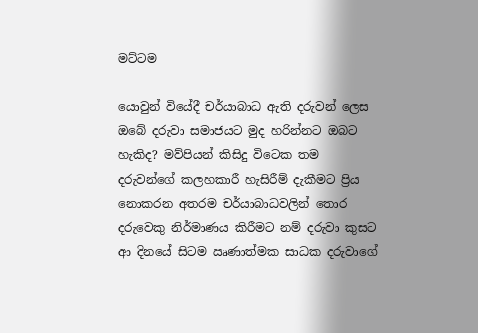මට්ටම

යොවුන් වියේදී චර්යාබාධ ඇති දරුවන් ලෙස ඔබේ දරුවා සමාජයට මුද හරින්නට ඔබට හැකිද? මව්පියන් කිසිදු විටෙක තම දරුවන්ගේ කලහකාරී හැසිරීම් දැකීමට ප්‍රිය නොකරන අතරම චර්යාබාධවලින් තොර දරුවෙකු නිර්මාණය කිරීමට නම් දරුවා කුසට ආ දිනයේ සිටම ඍණාත්මක සාධක දරුවාගේ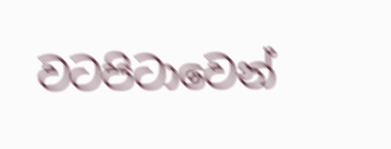වටපිටාවෙන්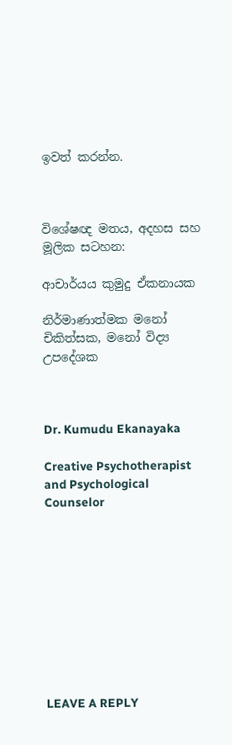ඉවත් කරන්න.



විශේෂඥ මතය, අදහස සහ මූලික සටහන:

ආචාර්යය කුමුදු ඒකනායක

නිර්මාණාත්මක මනෝ චිකිත්සක, මනෝ විද්‍ය උපදේශක



Dr. Kumudu Ekanayaka

Creative Psychotherapist and Psychological Counselor










LEAVE A REPLY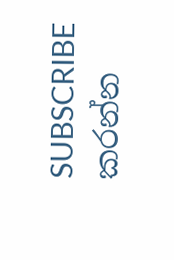SUBSCRIBE කරන්න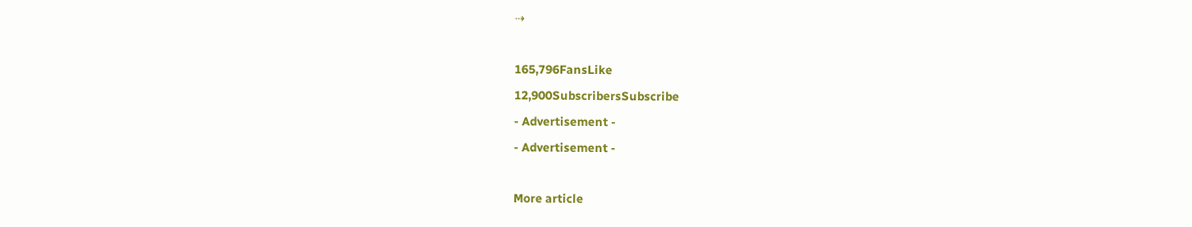⇢

165,796FansLike
12,900SubscribersSubscribe
- Advertisement -
- Advertisement -

More article